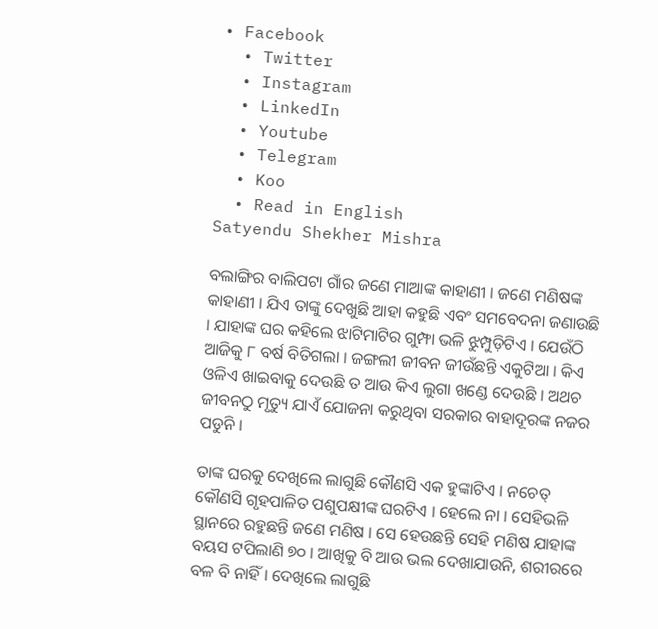• Facebook
  • Twitter
  • Instagram
  • LinkedIn
  • Youtube
  • Telegram
  • Koo
  • Read in English
Satyendu Shekher Mishra

ବଲାଙ୍ଗିର ବାଲିପଟା ଗାଁର ଜଣେ ମାଆଙ୍କ କାହାଣୀ । ଜଣେ ମଣିଷଙ୍କ କାହାଣୀ । ଯିଏ ତାଙ୍କୁ ଦେଖୁଛି ଆହା କହୁଛି ଏବଂ ସମବେଦନା ଜଣାଉଛି । ଯାହାଙ୍କ ଘର କହିଲେ ଝାଟିମାଟିର ଗୁମ୍ଫା ଭଳି ଝୁମ୍ପୁଡ଼ିଟିଏ । ଯେଉଁଠି ଆଜିକୁ ୮ ବର୍ଷ ବିତିଗଲା । ଜଙ୍ଗଲୀ ଜୀବନ ଜୀଉଁଛନ୍ତି ଏକୁଟିଆ । କିଏ ଓଳିଏ ଖାଇବାକୁ ଦେଉଛି ତ ଆଉ କିଏ ଲୁଗା ଖଣ୍ଡେ ଦେଉଛି । ଅଥଚ ଜୀବନଠୁ ମୃତ୍ୟୁ ଯାଏଁ ଯୋଜନା କରୁଥିବା ସରକାର ବାହାଦୂରଙ୍କ ନଜର ପଡୁନି ।

ତାଙ୍କ ଘରକୁ ଦେଖିଲେ ଲାଗୁଛି କୌଣସି ଏକ ହୁଙ୍କାଟିଏ । ନଚେତ୍ କୌଣସି ଗୃହପାଳିତ ପଶୁପକ୍ଷୀଙ୍କ ଘରଟିଏ । ହେଲେ ନା । ସେହିଭଳି ସ୍ଥାନରେ ରହୁଛନ୍ତି ଜଣେ ମଣିଷ । ସେ ହେଉଛନ୍ତି ସେହି ମଣିଷ ଯାହାଙ୍କ ବୟସ ଟପିଲାଣି ୭୦ । ଆଖିକୁ ବି ଆଉ ଭଲ ଦେଖାଯାଉନି, ଶରୀରରେ ବଳ ବି ନାହିଁ । ଦେଖିଲେ ଲାଗୁଛି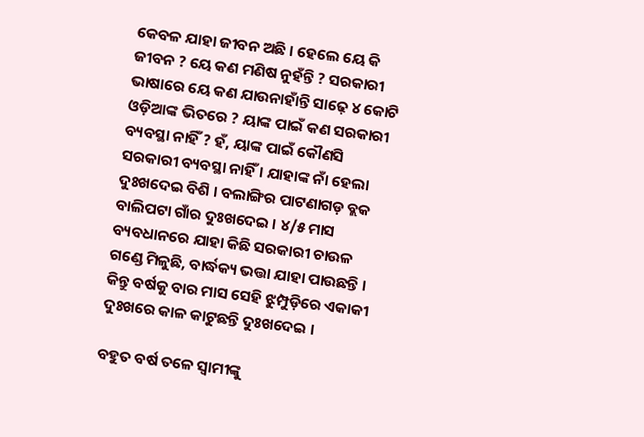କେବଳ ଯାହା ଜୀବନ ଅଛି । ହେଲେ ୟେ କି ଜୀବନ ? ୟେ କଣ ମଣିଷ ନୁହଁନ୍ତି ? ସରକାରୀ ଭାଷାରେ ୟେ କଣ ଯାଉନାହାଁନ୍ତି ସାଢ଼େ ୪ କୋଟି ଓଡ଼ିଆଙ୍କ ଭିତରେ ? ୟାଙ୍କ ପାଇଁ କଣ ସରକାରୀ ବ୍ୟବସ୍ଥା ନାହିଁ ? ହଁ, ୟାଙ୍କ ପାଇଁ କୌଣସି ସରକାରୀ ବ୍ୟବସ୍ଥା ନାହିଁ । ଯାହାଙ୍କ ନାଁ ହେଲା ଦୁଃଖଦେଇ ବିଶି । ବଲାଙ୍ଗିର ପାଟଣାଗଡ଼ ବ୍ଲକ ବାଲିପଟା ଗାଁର ଦୁଃଖଦେଇ । ୪/୫ ମାସ ବ୍ୟବଧାନରେ ଯାହା କିଛି ସରକାରୀ ଚାଉଳ ଗଣ୍ଡେ ମିଳୁଛି, ବାର୍ଦ୍ଧକ୍ୟ ଭତ୍ତା ଯାହା ପାଉଛନ୍ତି । କିନ୍ତୁ ବର୍ଷକୁ ବାର ମାସ ସେହି ଝୁମ୍ପୁଡ଼ିରେ ଏକାକୀ ଦୁଃଖରେ କାଳ କାଟୁଛନ୍ତି ଦୁଃଖଦେଇ ।

ବହୁତ ବର୍ଷ ତଳେ ସ୍ୱାମୀଙ୍କୁ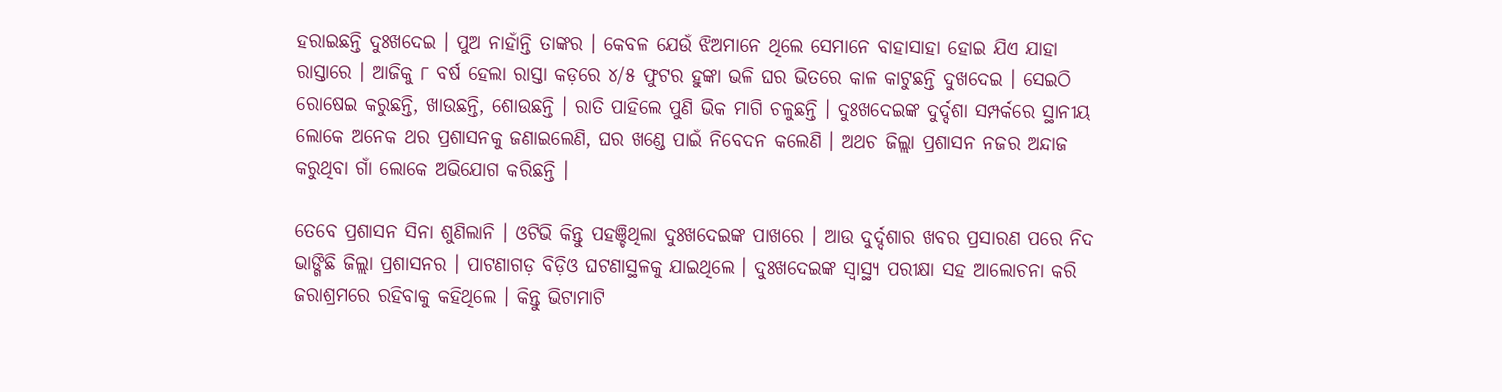ହରାଇଛନ୍ତି ଦୁଃଖଦେଇ । ପୁଅ ନାହାଁନ୍ତି ତାଙ୍କର । କେବଳ ଯେଉଁ ଝିଅମାନେ ଥିଲେ ସେମାନେ ବାହାସାହା ହୋଇ ଯିଏ ଯାହା ରାସ୍ତାରେ । ଆଜିକୁ ୮ ବର୍ଷ ହେଲା ରାସ୍ତା କଡ଼ରେ ୪/୫ ଫୁଟର ହୁଙ୍କା ଭଳି ଘର ଭିତରେ କାଳ କାଟୁଛନ୍ତି ଦୁଖଦେଇ । ସେଇଠି ରୋଷେଇ କରୁଛନ୍ତି, ଖାଉଛନ୍ତି, ଶୋଉଛନ୍ତି । ରାତି ପାହିଲେ ପୁଣି ଭିକ ମାଗି ଚଳୁଛନ୍ତି । ଦୁଃଖଦେଇଙ୍କ ଦୁର୍ଦ୍ଦଶା ସମ୍ପର୍କରେ ସ୍ଥାନୀୟ ଲୋକେ ଅନେକ ଥର ପ୍ରଶାସନକୁ ଜଣାଇଲେଣି, ଘର ଖଣ୍ଡେ ପାଇଁ ନିବେଦନ କଲେଣି । ଅଥଚ ଜିଲ୍ଲା ପ୍ରଶାସନ ନଜର ଅନ୍ଦାଜ କରୁଥିବା ଗାଁ ଲୋକେ ଅଭିଯୋଗ କରିଛନ୍ତି ।

ତେବେ ପ୍ରଶାସନ ସିନା ଶୁଣିଲାନି । ଓଟିଭି କିନ୍ତୁ ପହଞ୍ଚିଥିଲା ଦୁଃଖଦେଇଙ୍କ ପାଖରେ । ଆଉ ଦୁର୍ଦ୍ଦଶାର ଖବର ପ୍ରସାରଣ ପରେ ନିଦ ଭାଙ୍ଗିଛି ଜିଲ୍ଲା ପ୍ରଶାସନର । ପାଟଣାଗଡ଼ ବିଡ଼ିଓ ଘଟଣାସ୍ଥଳକୁ ଯାଇଥିଲେ । ଦୁଃଖଦେଇଙ୍କ ସ୍ୱାସ୍ଥ୍ୟ ପରୀକ୍ଷା ସହ ଆଲୋଚନା କରି ଜରାଶ୍ରମରେ ରହିବାକୁ କହିଥିଲେ । କିନ୍ତୁ ଭିଟାମାଟି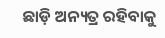ଛାଡ଼ି ଅନ୍ୟତ୍ର ରହିବାକୁ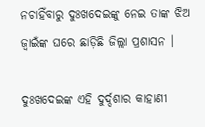ନଚାହିଁବାରୁ ଦୁଃଖଦେଇଙ୍କୁ ନେଇ ତାଙ୍କ ଝିଅ ଜ୍ୱାଇଁଙ୍କ ଘରେ ଛାଡ଼ିଛି ଜିଲ୍ଲା ପ୍ରଶାସନ ।

ଦୁଃଖଦେଇଙ୍କ ଏହି ଦୁର୍ଦ୍ଦଶାର କାହାଣୀ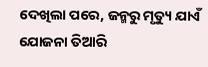ଦେଖିଲା ପରେ, ଜନ୍ମରୁ ମୃତ୍ୟୁ ଯାଏଁ ଯୋଜନା ତିଆରି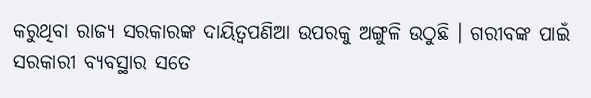କରୁଥିବା ରାଜ୍ୟ ସରକାରଙ୍କ ଦାୟିତ୍ୱପଣିଆ ଉପରକୁ ଅଙ୍ଗୁଳି ଉଠୁଛି । ଗରୀବଙ୍କ ପାଇଁ ସରକାରୀ ବ୍ୟବସ୍ଥାର ସତେ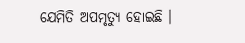ଯେମିତି ଅପମୃତ୍ୟୁ ହୋଇଛି ।